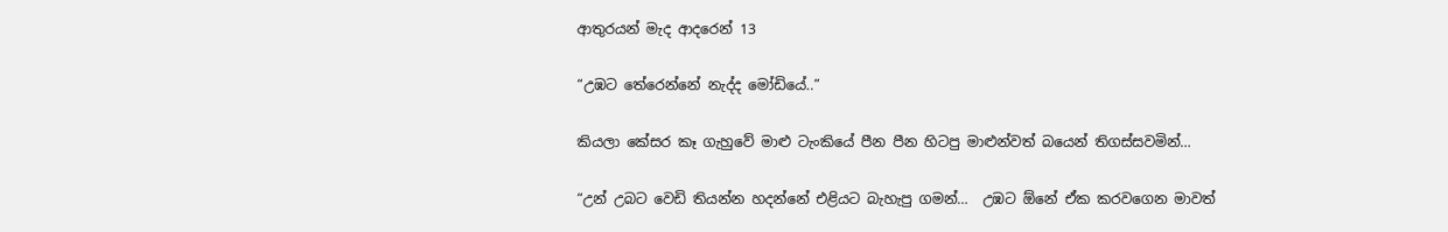ආතුරයන් මැද ආදරෙන් 13

“උඹට තේරෙන්නේ නැද්ද මෝඩියේ..”

කියලා කේසර කෑ ගැහුවේ මාළු ටැංකියේ පීන පීන හිටපු මාළුන්වත් බයෙන් තිගස්සවමින්…

“උන් උබට වෙඩි තියන්න හදන්නේ එළියට බැහැපු ගමන්…  උඹට ඕනේ ඒක කරවගෙන මාවත්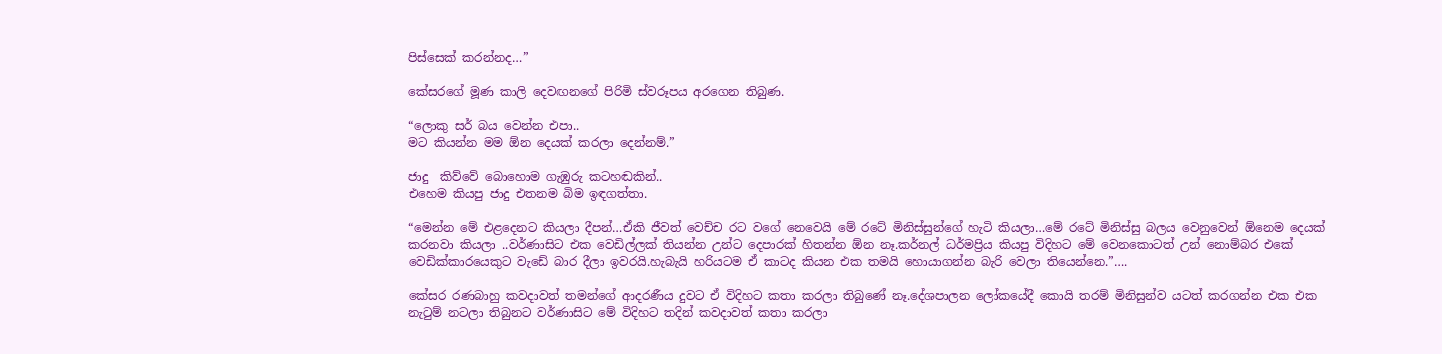පිස්සෙක් කරන්නද…”

කේසරගේ මූණ කාලි දෙවඟනගේ පිරිමි ස්වරූපය අරගෙන තිබුණ.

“ලොකු සර් බය වෙන්න එපා..
මට කියන්න මම ඕන දෙයක් කරලා දෙන්නම්.”

ජාදු  කිව්වේ බොහොම ගැඹුරු කටහඬකින්..
එහෙම කියපු ජාදු එතනම බිම ඉඳගත්තා.

“මෙන්න මේ එළදෙනට කියලා දීපන්…ඒකි ජීවත් වෙච්ච රට වගේ නෙවෙයි මේ රටේ මිනිස්සුන්ගේ හැටි කියලා…මේ රටේ මිනිස්සු බලය වෙනුවෙන් ඕනෙම දෙයක් කරනවා කියලා ..වර්ණාසිට එක වෙඩිල්ලක් තියන්න උන්ට දෙපාරක් හිතන්න ඕන නෑ.කර්නල් ධර්මප්‍රිය කියපු විදිහට මේ වෙනකොටත් උන් නොම්බර එකේ වෙඩික්කාරයෙකුට වැඩේ බාර දීලා ඉවරයි.හැබැයි හරියටම ඒ කාටද කියන එක තමයි හොයාගන්න බැරි වෙලා තියෙන්නෙ.”….

කේසර රණබාහු කවදාවත් තමන්ගේ ආදරණීය දුවට ඒ විදිහට කතා කරලා තිබුණේ නෑ.දේශපාලන ලෝකයේදී කොයි තරම් මිනිසුන්ව යටත් කරගන්න එක එක  නැටුම් නටලා තිබුනට වර්ණාසිට මේ විදිහට තදින් කවදාවත් කතා කරලා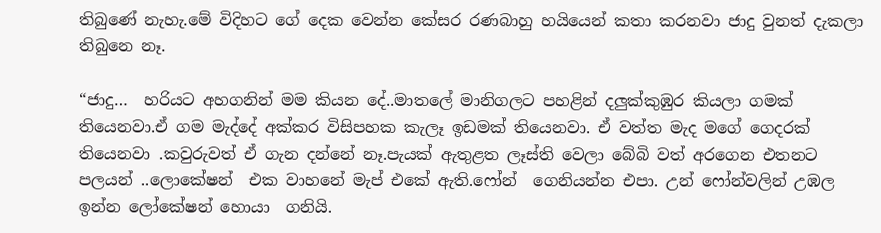තිබුණේ නැහැ.මේ විදිහට ගේ දෙක වෙන්න කේසර රණබාහු හයියෙන් කතා කරනවා ජාදු වුනත් දැකලා තිබුනෙ නෑ.

“ජාදු…  හරියට අහගනින් මම කියන දේ..මාතලේ මානිගලට පහළින් දලුක්කුඹුර කියලා ගමක් තියෙනවා.ඒ ගම මැද්දේ අක්කර විසිපහක කැලෑ ඉඩමක් තියෙනවා. ඒ වත්ත මැද මගේ ගෙදරක් තියෙනවා .කවුරුවත් ඒ ගැන දන්නේ නෑ.පැයක් ඇතුළත ලෑස්ති වෙලා බේබි වත් අරගෙන එතනට පලයන් ..ලොකේෂන්  එක වාහනේ මැප් එකේ ඇති.ෆෝන්  ගෙනියන්න එපා. උන් ෆෝන්වලින් උඹල ඉන්න ලෝකේෂන් හොයා  ගනියි.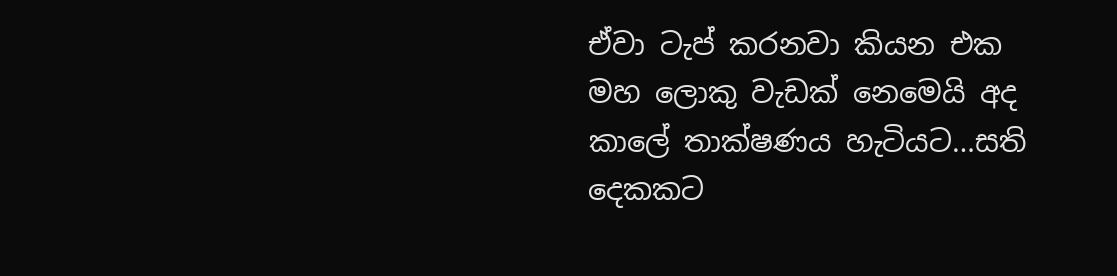ඒවා ටැප් කරනවා කියන එක මහ ලොකු වැඩක් නෙමෙයි අද කාලේ තාක්ෂණය හැටියට…සති දෙකකට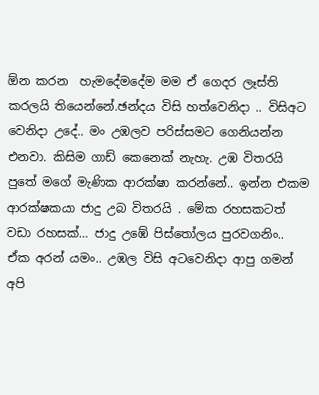ඕන කරන  හැමදේමදේම මම ඒ ගෙදර ලෑස්ති කරලයි තියෙන්නේ.ඡන්දය විසි හත්වෙනිදා .. විසිඅට වෙනිදා උදේ.. මං උඹලව පරිස්සමට ගෙනියන්න එනවා. කිසිම ගාඩ් කෙනෙක් නැහැ. උඹ විතරයි පුතේ මගේ මැණික ආරක්ෂා කරන්නේ.. ඉන්න එකම ආරක්ෂකයා ජාදු උබ විතරයි . මේක රහසකටත් වඩා රහසක්… ජාදු උඹේ පිස්තෝලය පුරවගනිං.. ඒක අරන් යමං.. උඹල විසි අටවෙනිදා ආපු ගමන් අපි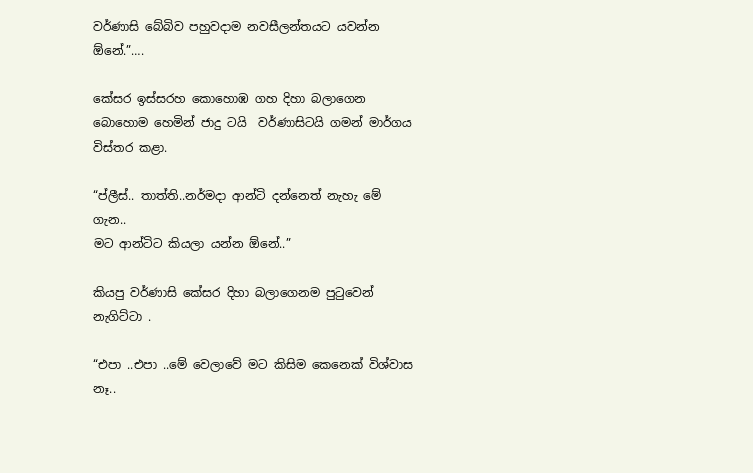වර්ණාසි බේබිව පහුවදාම නවසීලන්තයට යවන්න ඕනේ.”….

කේසර ඉස්සරහ කොහොඹ ගහ දිහා බලාගෙන බොහොම හෙමින් ජාදු ටයි  වර්ණාසිටයි ගමන් මාර්ගය විස්තර කළා.

“ප්ලීස්.. තාත්ති..නර්මදා ආන්ටි දන්නෙත් නැහැ මේ ගැන..
මට ආන්ටිට කියලා යන්න ඕනේ..”

කියපු වර්ණාසි කේසර දිහා බලාගෙනම පුටුවෙන් නැගිට්ටා .

“එපා ..එපා ..මේ වෙලාවේ මට කිසිම කෙනෙක් විශ්වාස නෑ..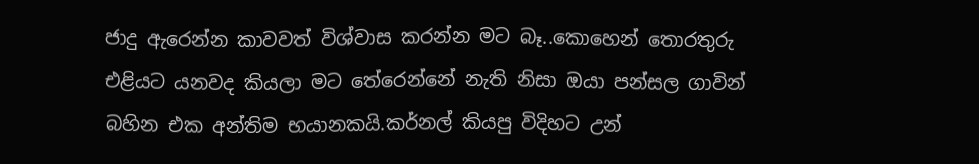ජාදු ඇරෙන්න කාවවත් විශ්වාස කරන්න මට බෑ..කොහෙන් තොරතුරු එළියට යනවද කියලා මට තේරෙන්නේ නැති නිසා ඔයා පන්සල ගාවින් බහින එක අන්තිම භයානකයි.කර්නල් කියපු විදිහට උන්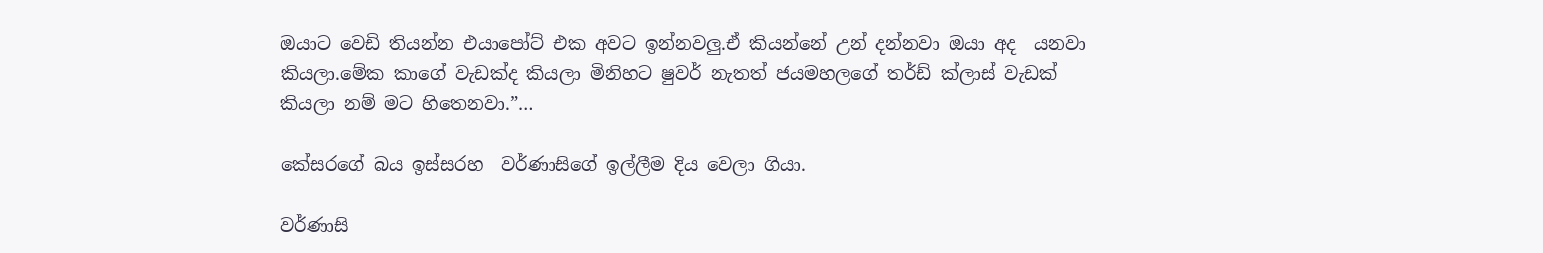ඔයාට වෙඩි තියන්න එයාපෝට් එක අවට ඉන්නවලු.ඒ කියන්නේ උන් දන්නවා ඔයා අද  යනවා කියලා.මේක කාගේ වැඩක්ද කියලා මිනිහට ෂුවර් නැතත් ජයමහලගේ තර්ඩ් ක්ලාස් වැඩක් කියලා නම් මට හිතෙනවා.”…

කේසරගේ බය ඉස්සරහ  වර්ණාසිගේ ඉල්ලීම දිය වෙලා ගියා.

වර්ණාසි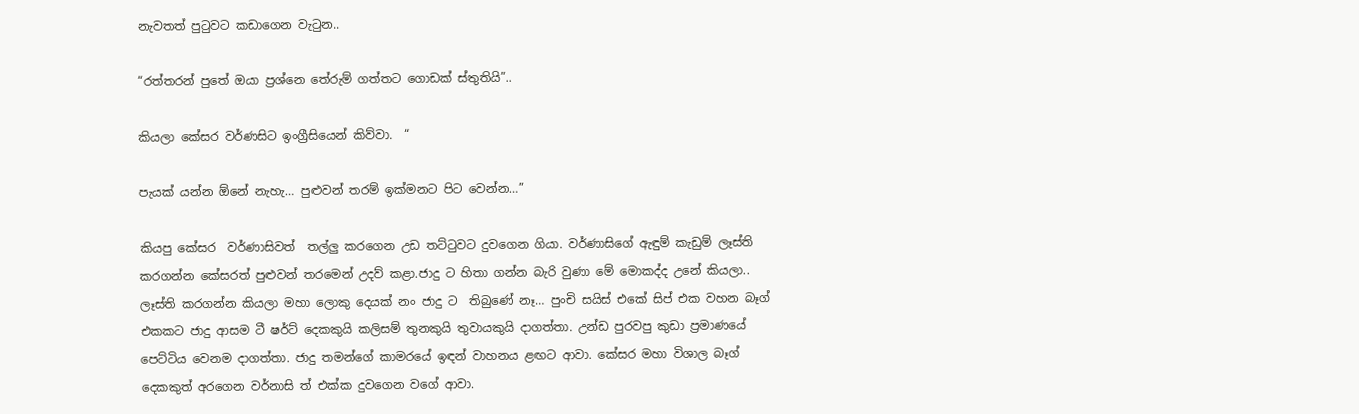නැවතත් පුටුවට කඩාගෙන වැටුන..

“රත්තරන් පුතේ ඔයා ප්‍රශ්නෙ තේරුම් ගත්තට ගොඩක් ස්තුතියි”..

කියලා කේසර වර්ණසිට ඉංග්‍රීසියෙන් කිව්වා.  “

පැයක් යන්න ඕනේ නැහැ… පුළුවන් තරම් ඉක්මනට පිට වෙන්න…”

කියපු කේසර  වර්ණාසිවත්  තල්ලු කරගෙන උඩ තට්ටුවට දුවගෙන ගියා. වර්ණාසිගේ ඇඳුම් කැඩුම් ලෑස්ති කරගන්න කේසරත් පුළුවන් තරමෙන් උදව් කළා.ජාදු ට හිතා ගන්න බැරි වුණා මේ මොකද්ද උනේ කියලා.. ලෑස්ති කරගන්න කියලා මහා ලොකු දෙයක් නං ජාදු ට  තිබුණේ නෑ… පුංචි සයිස් එකේ සිප් එක වහන බෑග් එකකට ජාදු ආසම ටී ෂර්ට් දෙකකුයි කලිසම් තුනකුයි තුවායකුයි දාගත්තා. උන්ඩ පුරවපු කුඩා ප්‍රමාණයේ පෙට්ටිය වෙනම දාගත්තා. ජාදු තමන්ගේ කාමරයේ ඉඳන් වාහනය ළඟට ආවා. කේසර මහා විශාල බෑග් දෙකකුත් අරගෙන වර්නාසි ත් එක්ක දුවගෙන වගේ ආවා.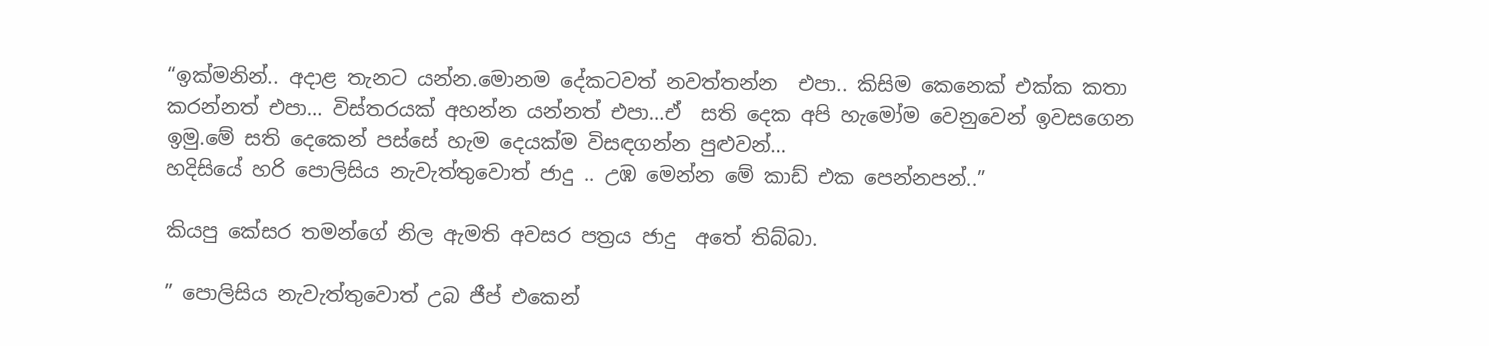“ඉක්මනින්.. අදාළ තැනට යන්න.මොනම දේකටවත් නවත්තන්න  එපා.. කිසිම කෙනෙක් එක්ක කතා කරන්නත් එපා… විස්තරයක් අහන්න යන්නත් එපා…ඒ  සති දෙක අපි හැමෝම වෙනුවෙන් ඉවසගෙන ඉමු.මේ සති දෙකෙන් පස්සේ හැම දෙයක්ම විසඳගන්න පුළුවන්…
හදිසියේ හරි පොලිසිය නැවැත්තුවොත් ජාදු .. උඹ මෙන්න මේ කාඩ් එක පෙන්නපන්..”

කියපු කේසර තමන්ගේ නිල ඇමති අවසර පත්‍රය ජාදු  අතේ තිබ්බා.

” පොලිසිය නැවැත්තුවොත් උබ ජීප් එකෙන්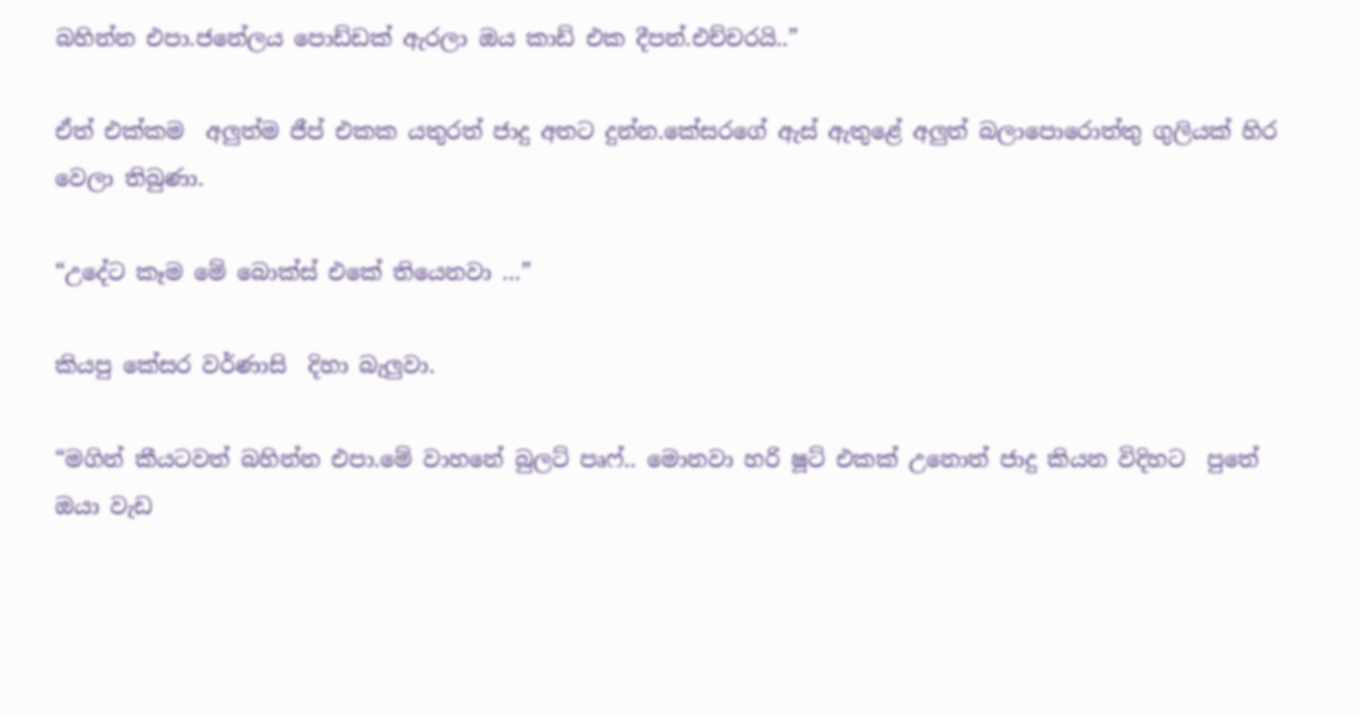බහින්න එපා.ජනේලය පොඩ්ඩක් ඇරලා ඔය කාඩ් එක දීපන්.එච්චරයි..”

ඒත් එක්කම  අලුත්ම ජීප් එකක යතුරත් ජාදු අතට දුන්න.කේසරගේ ඇස් ඇතුළේ අලුත් බලාපොරොත්තු ගුලියක් හිර වෙලා තිබුණා.

“උදේට කෑම මේ බොක්ස් එකේ තියෙනවා …”

කියපු කේසර වර්ණාසි  දිහා බැලුවා.

“මගින් කීයටවත් බහින්න එපා.මේ වාහනේ බුලට් පෘෆ්.. මොනවා හරි ෂූට් එකක් උනොත් ජාදු කියන විදිහට  පුතේ ඔයා වැඩ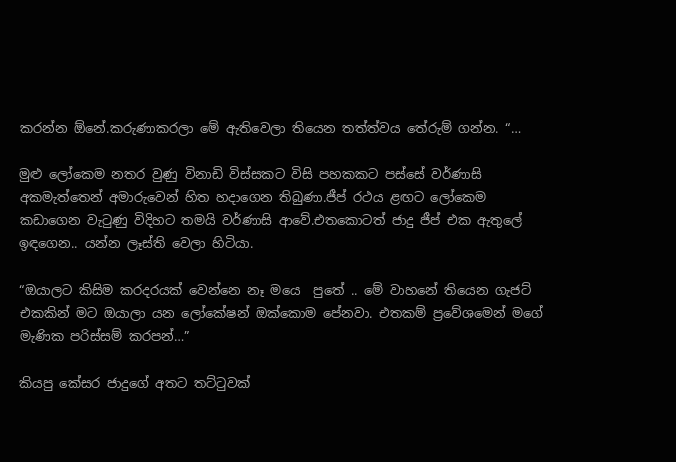කරන්න ඕනේ.කරුණාකරලා මේ ඇතිවෙලා තියෙන තත්ත්වය තේරුම් ගන්න. “…

මුළු ලෝකෙම නතර වුණු විනාඩි විස්සකට විසි පහකකට පස්සේ වර්ණාසි  අකමැත්තෙන් අමාරුවෙන් හිත හදාගෙන තිබුණා.ජීප් රථය ළඟට ලෝකෙම කඩාගෙන වැටුණු විදිහට තමයි වර්ණාසි ආවේ.එතකොටත් ජාදු ජීප් එක ඇතුලේ ඉඳගෙන.. යන්න ලෑස්ති වෙලා හිටියා.

“ඔයාලට කිසිම කරදරයක් වෙන්නෙ නෑ මයෙ  පුතේ .. මේ වාහනේ තියෙන ගැජට් එකකින් මට ඔයාලා යන ලෝකේෂන් ඔක්කොම පේනවා. එතකම් ප්‍රවේශමෙන් මගේ මැණික පරිස්සම් කරපන්…”

කියපු කේසර ජාදුගේ අතට තට්ටුවක්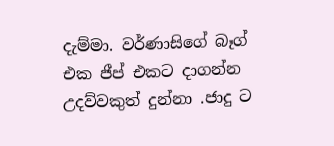දැම්මා. වර්ණාසිගේ බෑග් එක ජීප් එකට දාගන්න උදව්වකුත් දුන්නා .ජාදු ට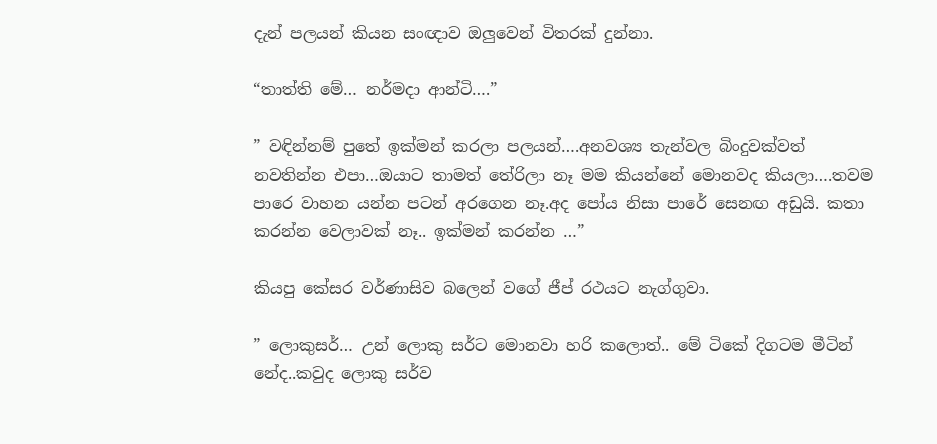දැන් පලයන් කියන සංඥාව ඔලුවෙන් විතරක් දුන්නා.

“තාත්ති මේ… නර්මදා ආන්ටි….”

” වඳින්නම් පුතේ ඉක්මන් කරලා පලයන්….අනවශ්‍ය තැන්වල බිංදුවක්වත් නවතින්න එපා…ඔයාට තාමත් තේරිලා නෑ මම කියන්නේ මොනවද කියලා….තවම පාරෙ වාහන යන්න පටන් අරගෙන නෑ.අද පෝය නිසා පාරේ සෙනඟ අඩුයි. කතා කරන්න වෙලාවක් නෑ.. ඉක්මන් කරන්න …”

කියපු කේසර වර්ණාසිව බලෙන් වගේ ජීප් රථයට නැග්ගුවා.

” ලොකුසර්… උන් ලොකු සර්ට මොනවා හරි කලොත්.. මේ ටිකේ දිගටම මීටින් නේද..කවුද ලොකු සර්ව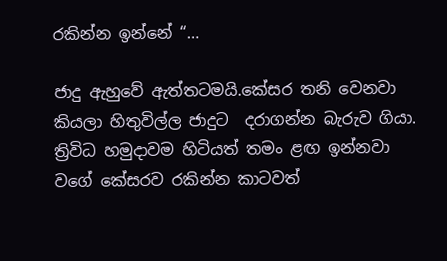රකින්න ඉන්නේ “…

ජාදු ඇහුවේ ඇත්තටමයි.කේසර තනි වෙනවා කියලා හිතුවිල්ල ජාදුට  දරාගන්න බැරුව ගියා.
ත්‍රිවිධ හමුදාවම හිටියත් තමං ළඟ ඉන්නවා වගේ කේසරව රකින්න කාටවත්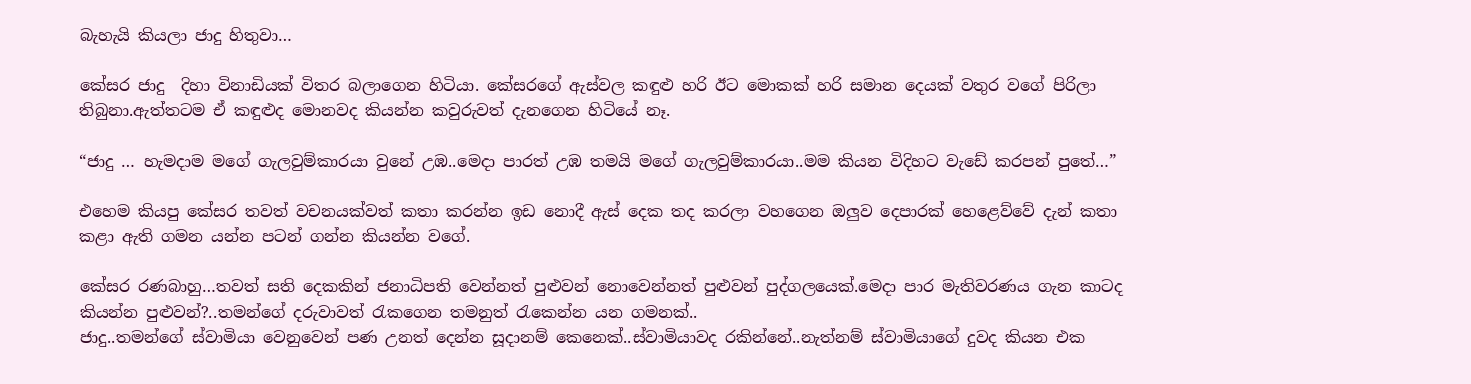බැහැයි කියලා ජාදු හිතුවා…

කේසර ජාදු  දිහා විනාඩියක් විතර බලාගෙන හිටියා. කේසරගේ ඇස්වල කඳුළු හරි ඊට මොකක් හරි සමාන දෙයක් වතුර වගේ පිරිලා තිබුනා.ඇත්තටම ඒ කඳුළුද මොනවද කියන්න කවුරුවත් දැනගෙන හිටියේ නෑ.

“ජාදු … හැමදාම මගේ ගැලවුම්කාරයා වුනේ උඹ..මෙදා පාරත් උඹ තමයි මගේ ගැලවුම්කාරයා..මම කියන විදිහට වැඩේ කරපන් පුතේ…”

එහෙම කියපු කේසර තවත් වචනයක්වත් කතා කරන්න ඉඩ නොදී ඇස් දෙක තද කරලා වහගෙන ඔලුව දෙපාරක් හෙළෙව්වේ දැන් කතා කළා ඇති ගමන යන්න පටන් ගන්න කියන්න වගේ.

කේසර රණබාහු…තවත් සති දෙකකින් ජනාධිපති වෙන්නත් පුළුවන් නොවෙන්නත් පුළුවන් පුද්ගලයෙක්.මෙදා පාර මැතිවරණය ගැන කාටද කියන්න පුළුවන්?..තමන්ගේ දරුවාවත් රැකගෙන තමනුත් රැකෙන්න යන ගමනක්..
ජාදු..තමන්ගේ ස්වාමියා වෙනුවෙන් පණ උනත් දෙන්න සූදානම් කෙනෙක්..ස්වාමියාවද රකින්නේ..නැත්නම් ස්වාමියාගේ දුවද කියන එක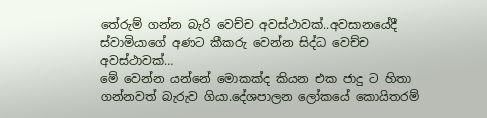තේරුම් ගන්න බැරි වෙච්ච අවස්ථාවක්..අවසානයේදී ස්වාමියාගේ අණට කීකරු වෙන්න සිද්ධ වෙච්ච අවස්ථාවක්…
මේ වෙන්න යන්නේ මොකක්ද කියන එක ජාදු ට හිතා ගන්නවත් බැරුව ගියා.දේශපාලන ලෝකයේ කොයිතරම්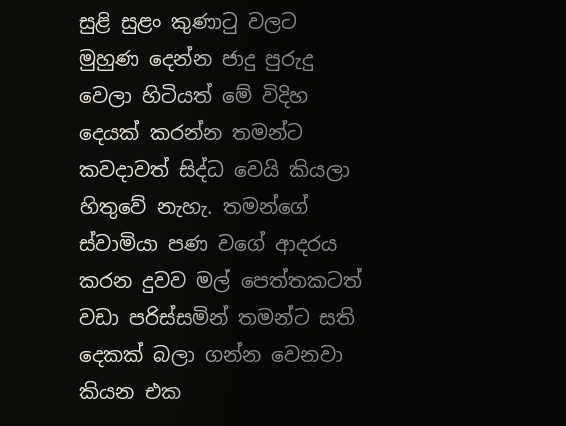සුළි සුළං කුණාටු වලට මුහුණ දෙන්න ජාදු පුරුදු වෙලා හිටියත් මේ විදිහ දෙයක් කරන්න තමන්ට කවදාවත් සිද්ධ වෙයි කියලා හිතුවේ නැහැ. තමන්ගේ ස්වාමියා පණ වගේ ආදරය කරන දුවව මල් පෙත්තකටත් වඩා පරිස්සමින් තමන්ට සති දෙකක් බලා ගන්න වෙනවා කියන එක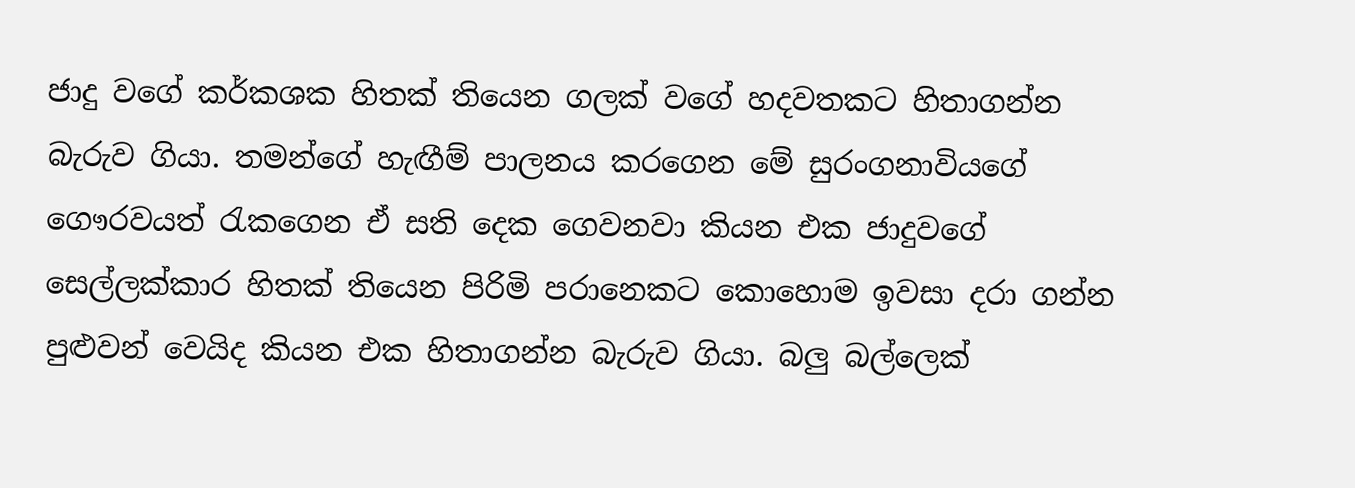ජාදු වගේ කර්කශක හිතක් තියෙන ගලක් වගේ හදවතකට හිතාගන්න බැරුව ගියා. තමන්ගේ හැඟීම් පාලනය කරගෙන මේ සුරංගනාවියගේ ගෞරවයත් රැකගෙන ඒ සති දෙක ගෙවනවා කියන එක ජාදුවගේ සෙල්ලක්කාර හිතක් තියෙන පිරිමි පරානෙකට කොහොම ඉවසා දරා ගන්න පුළුවන් වෙයිද කියන එක හිතාගන්න බැරුව ගියා. බලු බල්ලෙක්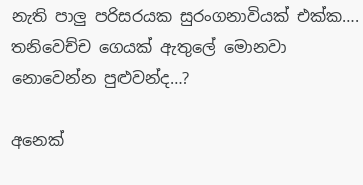නැති පාලු පරිසරයක සුරංගනාවියක් එක්ක…. තනිවෙච්ච ගෙයක් ඇතුලේ මොනවා නොවෙන්න පුළුවන්ද…?

අනෙක්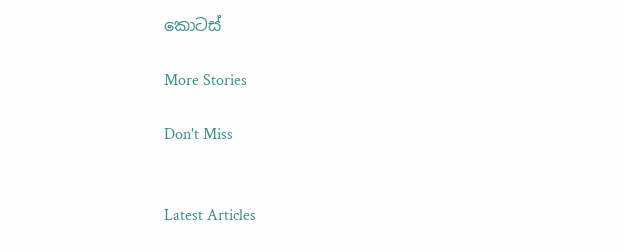කොටස්

More Stories

Don't Miss


Latest Articles